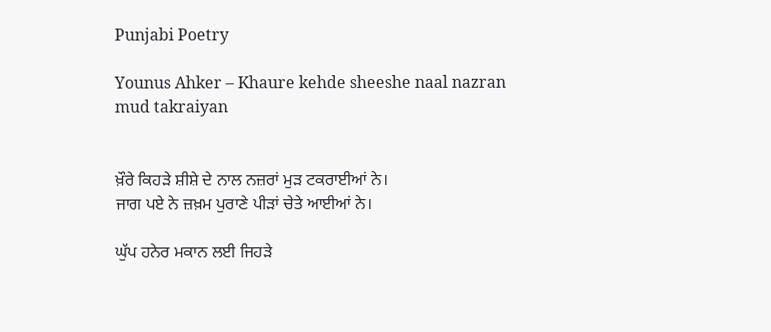Punjabi Poetry

Younus Ahker – Khaure kehde sheeshe naal nazran mud takraiyan


ਖ਼ੌਰੇ ਕਿਹੜੇ ਸ਼ੀਸ਼ੇ ਦੇ ਨਾਲ ਨਜ਼ਰਾਂ ਮੁੜ ਟਕਰਾਈਆਂ ਨੇ।
ਜਾਗ ਪਏ ਨੇ ਜ਼ਖ਼ਮ ਪੁਰਾਣੇ ਪੀੜਾਂ ਚੇਤੇ ਆਈਆਂ ਨੇ।

ਘੁੱਪ ਹਨੇਰ ਮਕਾਨ ਲਈ ਜਿਹੜੇ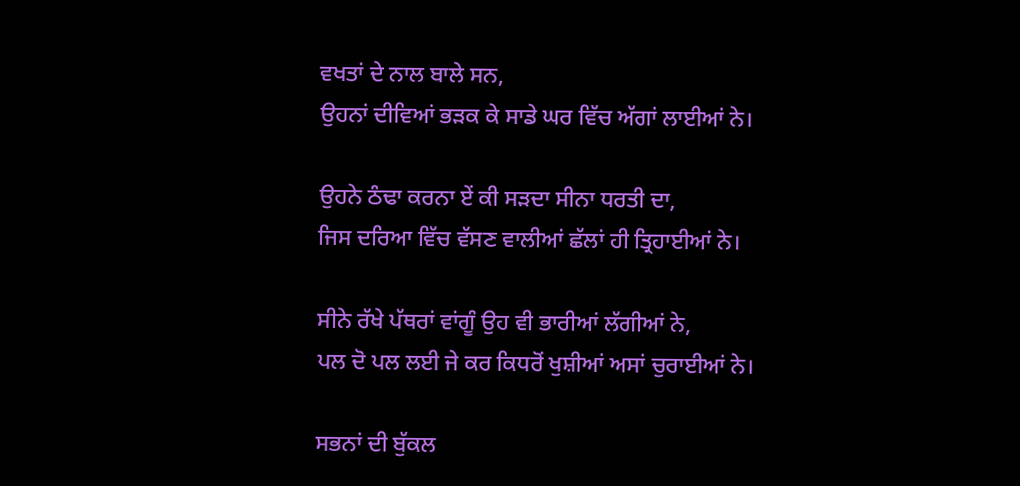ਵਖਤਾਂ ਦੇ ਨਾਲ ਬਾਲੇ ਸਨ,
ਉਹਨਾਂ ਦੀਵਿਆਂ ਭੜਕ ਕੇ ਸਾਡੇ ਘਰ ਵਿੱਚ ਅੱਗਾਂ ਲਾਈਆਂ ਨੇ।

ਉਹਨੇ ਠੰਢਾ ਕਰਨਾ ਏਂ ਕੀ ਸੜਦਾ ਸੀਨਾ ਧਰਤੀ ਦਾ,
ਜਿਸ ਦਰਿਆ ਵਿੱਚ ਵੱਸਣ ਵਾਲੀਆਂ ਛੱਲਾਂ ਹੀ ਤ੍ਰਿਹਾਈਆਂ ਨੇ।

ਸੀਨੇ ਰੱਖੇ ਪੱਥਰਾਂ ਵਾਂਗੂੰ ਉਹ ਵੀ ਭਾਰੀਆਂ ਲੱਗੀਆਂ ਨੇ,
ਪਲ ਦੋ ਪਲ ਲਈ ਜੇ ਕਰ ਕਿਧਰੋਂ ਖੁਸ਼ੀਆਂ ਅਸਾਂ ਚੁਰਾਈਆਂ ਨੇ।

ਸਭਨਾਂ ਦੀ ਬੁੱਕਲ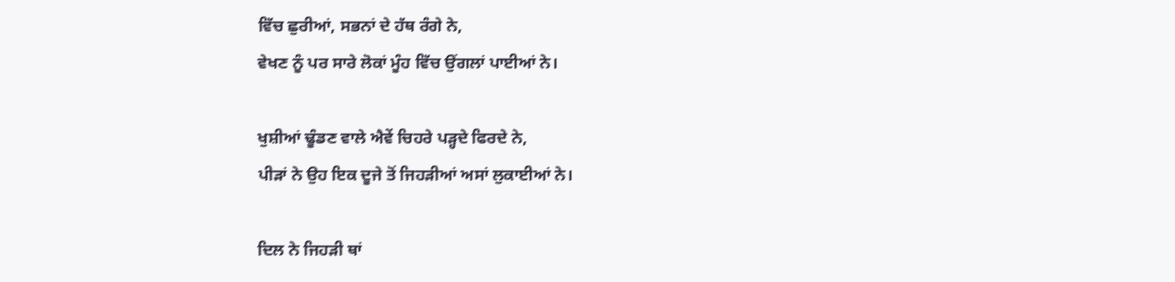ਵਿੱਚ ਛੁਰੀਆਂ, ਸਭਨਾਂ ਦੇ ਹੱਥ ਰੰਗੇ ਨੇ,
ਵੇਖਣ ਨੂੰ ਪਰ ਸਾਰੇ ਲੋਕਾਂ ਮੂੰਹ ਵਿੱਚ ਉਂਗਲਾਂ ਪਾਈਆਂ ਨੇ।

ਖੁਸ਼ੀਆਂ ਢੂੰਡਣ ਵਾਲੇ ਐਵੇਂ ਚਿਹਰੇ ਪੜ੍ਹਦੇ ਫਿਰਦੇ ਨੇ,
ਪੀੜਾਂ ਨੇ ਉਹ ਇਕ ਦੂਜੇ ਤੋਂ ਜਿਹੜੀਆਂ ਅਸਾਂ ਲੁਕਾਈਆਂ ਨੇ।

ਦਿਲ ਨੇ ਜਿਹੜੀ ਥਾਂ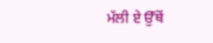ਮੱਲੀ ਏ ਉੱਥੋਂ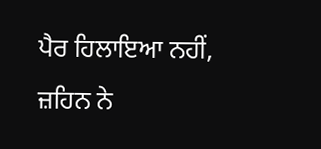ਪੈਰ ਹਿਲਾਇਆ ਨਹੀਂ,
ਜ਼ਹਿਨ ਨੇ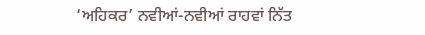‘ਅਹਿਕਰ’ ਨਵੀਆਂ-ਨਵੀਆਂ ਰਾਹਵਾਂ ਨਿੱਤ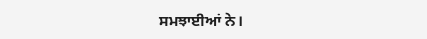ਸਮਝਾਈਆਂ ਨੇ।